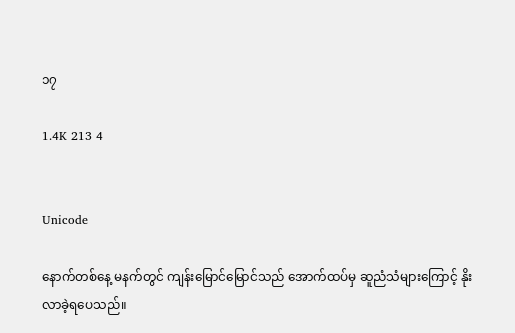၁၇

1.4K 213 4


Unicode

နောက်တစ်နေ့ မနက်တွင် ကျန်းမြောင်မြောင်သည် အောက်ထပ်မှ ဆူညံသံများကြောင့် နိုးလာခဲ့ရပေသည်။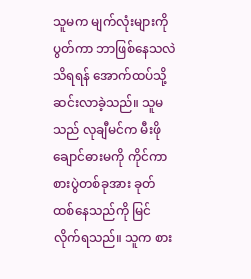သူမက မျက်လုံးများကို ပွတ်ကာ ဘာဖြစ်နေသလဲ သိရရန် အောက်ထပ်သို့ ဆင်းလာခဲ့သည်။ သူမသည် လုချီမင်က မီးဖိုချောင်ဓားမကို ကိုင်ကာ စားပွဲတစ်ခုအား ခုတ်ထစ်နေသည်ကို မြင်လိုက်ရသည်။ သူက စား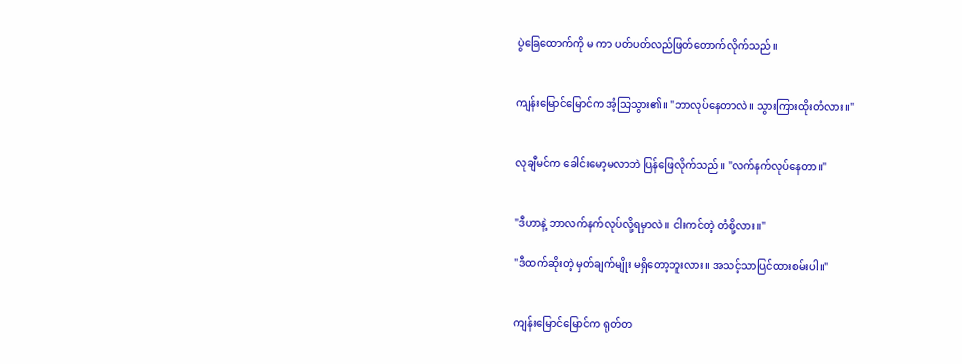ပွဲခြေထောက်ကို မ ကာ ပတ်ပတ်လည်ဖြတ်တောက်လိုက်သည်။


ကျန်းမြောင်မြောင်က အံ့သြသွား၏။ "ဘာလုပ်နေတာလဲ။ သွားကြားထိုးတံလား။"


လုချီမင်က ခေါင်းမော့မလာဘဲ ပြန်ဖြေလိုက်သည်။ "လက်နက်လုပ်နေတာ။"


"ဒီဟာနဲ့ ဘာလက်နက်လုပ်လို့ရမှာလဲ။ ငါးကင်တဲ့ တံစို့လား။"

"ဒီထက်ဆိုးတဲ့ မှတ်ချက်မျိုး မရှိတော့ဘူးလား။ အသင့်သာပြင်ထားစမ်းပါ။"


ကျန်းမြောင်မြောင်က ရုတ်တ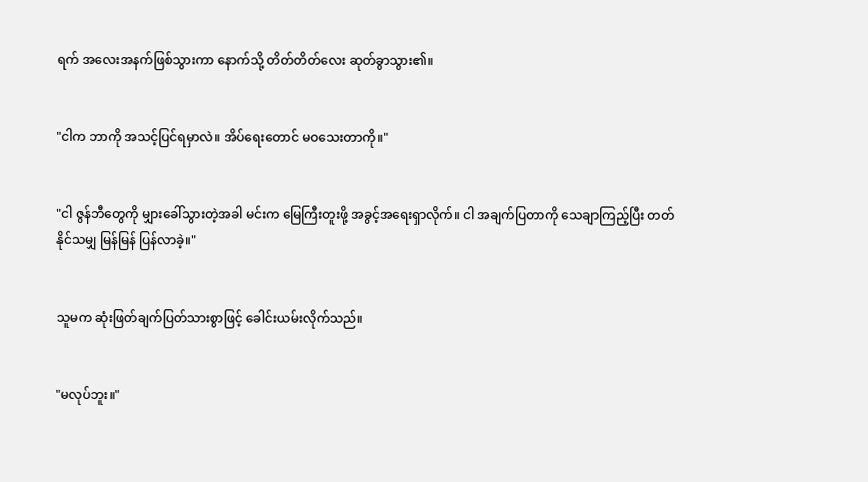ရက် အလေးအနက်ဖြစ်သွားကာ နောက်သို့ တိတ်တိတ်လေး ဆုတ်ခွာသွား၏။


"ငါက ဘာကို အသင့်ပြင်ရမှာလဲ။ အိပ်ရေးတောင် မဝသေးတာကို။"


"ငါ ဇွန်ဘီတွေကို မျှားခေါ်သွားတဲ့အခါ မင်းက မြေကြီးတူးဖို့ အခွင့်အရေးရှာလိုက်။ ငါ အချက်ပြတာကို သေချာကြည့်ပြီး တတ်နိုင်သမျှ မြန်မြန် ပြန်လာခဲ့။"


သူမက ဆုံးဖြတ်ချက်ပြတ်သားစွာဖြင့် ခေါင်းယမ်းလိုက်သည်။


"မလုပ်ဘူး။"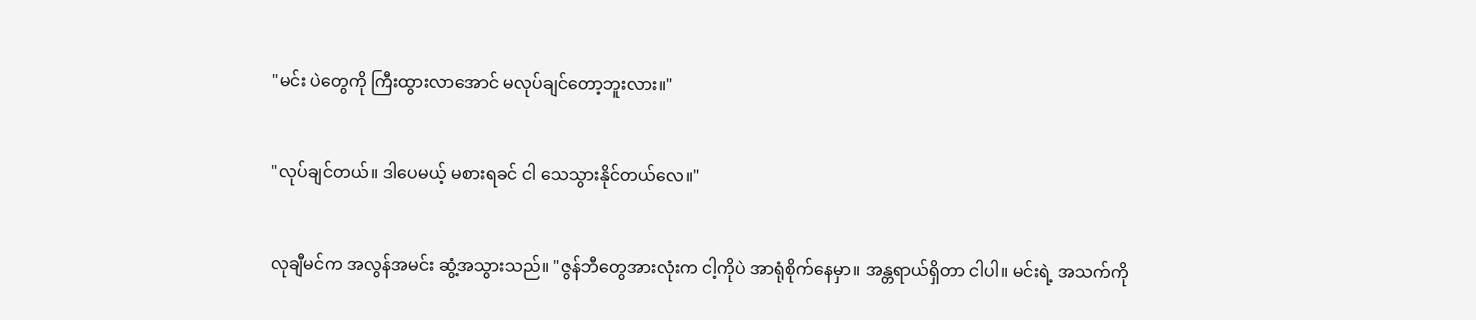"မင်း ပဲတွေကို ကြီးထွားလာအောင် မလုပ်ချင်တော့ဘူးလား။"


"လုပ်ချင်တယ်။ ဒါပေမယ့် မစားရခင် ငါ သေသွားနိုင်တယ်လေ။"


လုချီမင်က အလွန်အမင်း ဆွံ့အသွားသည်။ "ဇွန်ဘီတွေအားလုံးက ငါ့ကိုပဲ အာရုံစိုက်နေမှာ။ အန္တရာယ်ရှိတာ ငါပါ။ မင်းရဲ့ အသက်ကို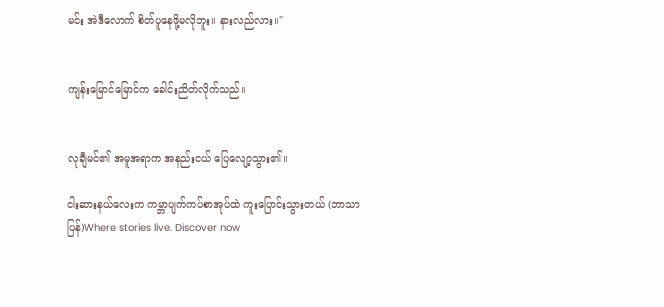မင်း အဲဒီလောက် စိတ်ပူနေဖို့မလိုဘူး။ နားလည်လား။"


ကျန်းမြောင်မြောင်က ခေါင်းညိတ်လိုက်သည်။


လုချီမင်၏ အမူအရာက အနည်းငယ် ပြေလျော့သွား၏။

ငါးဆားနယ်လေးက ကမ္ဘာပျက်ကပ်စာအုပ်ထဲ ကူးပြောင်းသွားတယ် (ဘာသာပြန်)Where stories live. Discover now